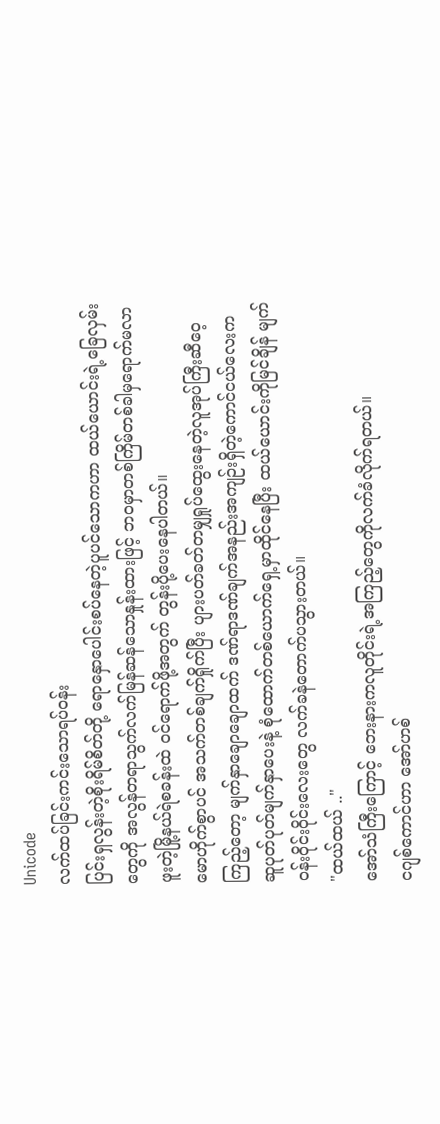Unicode
လက်ထပ်ခြင်းကင်းသောရပ်၀န်း
ပြင်းရှလွန်းတဲ့စိုးရိမ်စိတ်တို့ ရောနှောပေါင်းစပ်နေတဲ့ပူပင်သောကဟာ ထယ်ယောင်းရဲ့ခြေလှမ်းတွေကို အလွန်တရာသွက်လက်မြန်ဆန်သောနှုန်းထားဖြင့် ဘဝမှာတစ်ကြိမ်တစ်ခါမှရောက်မလာဖူးတဲ့မြို့နယ်ရဲစခန်းထဲ ၀င်ရောက်ဖို့အတွက် တွန်းပို့ပေးနေပါတယ်။
မောဟိုက်စွာပင် အသက်တစ်ချက်ရှိုက်ပြီး ပျားပတ်ခတ်တမျှရှုပ်ထွေးနေတဲ့လူအုပ်ကြီးဆီဝေ့ကြည့်တော့ မျက်နှာချောချောထက် ဒဏ်ရာဒဏ်ချက်အနည်းအကျဉ်းရှိတဲ့ကောင်ငယ်လေးက ဆူပုတ်ပုတ်မျက်နှာပေးနဲ့ စုံထောက်တစ်ယောက်ရှေ့မှာထိုင်နေပြီး ထယ်ယောင်းကိုမြင်ချိန် မျက်ဝန်းဝိုင်းဝိုင်းလေးတွေ လက်ခနဲတောက်ပသွားတယ်။
"ထယ်ထယ် .."
အော်သံကြီးကြောင့် ဘေးနားကလူတိုင်းရဲ့အကြည့်တွေကိုလက်ခံလိုက်ရတယ်။
ငဂျစ်ကောင်ဟာ အော်ဟစ်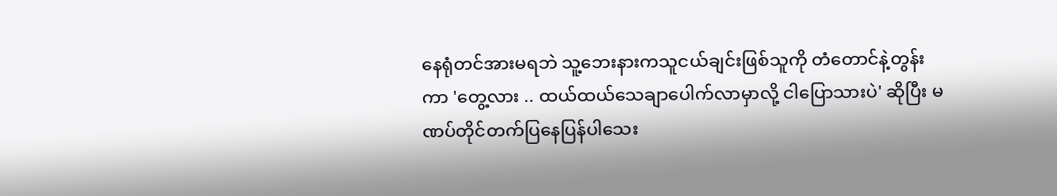နေရုံတင်အားမရဘဲ သူ့ဘေးနားကသူငယ်ချင်းဖြစ်သူကို တံတောင်နဲ့တွန်းကာ 'တွေ့လား .. ထယ်ထယ်သေချာပေါက်လာမှာလို့ ငါပြောသားပဲ' ဆိုပြီး မဏပ်တိုင်တက်ပြနေပြန်ပါသေး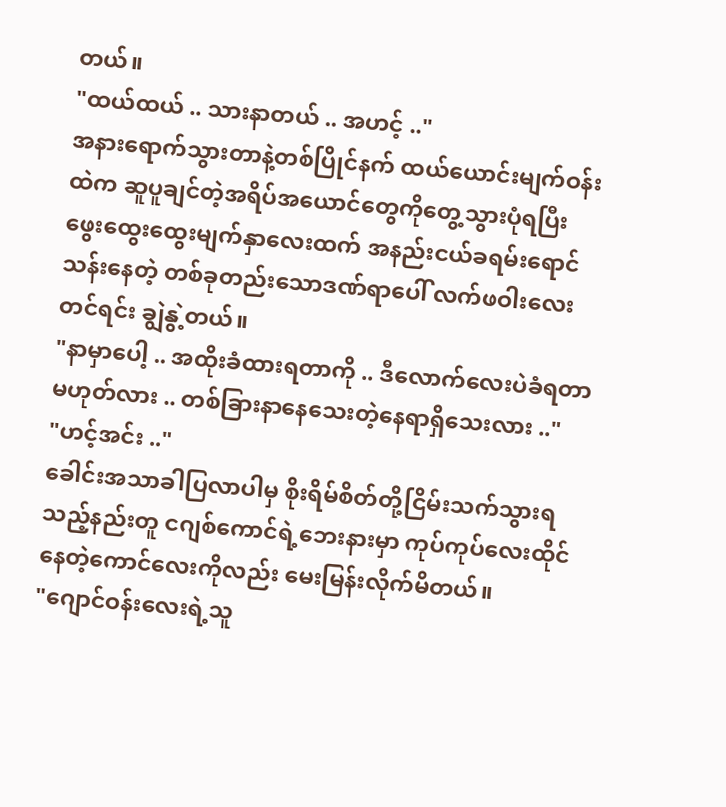တယ်။
"ထယ်ထယ် .. သားနာတယ် .. အဟင့် .."
အနားရောက်သွားတာနဲ့တစ်ပြိုင်နက် ထယ်ယောင်းမျက်ဝန်းထဲက ဆူပူချင်တဲ့အရိပ်အယောင်တွေကိုတွေ့သွားပုံရပြီး ဖွေးထွေးထွေးမျက်နှာလေးထက် အနည်းငယ်ခရမ်းရောင်သန်းနေတဲ့ တစ်ခုတည်းသောဒဏ်ရာပေါ် လက်ဖဝါးလေးတင်ရင်း ချွဲနွဲ့တယ်။
"နာမှာပေါ့ .. အထိုးခံထားရတာကို .. ဒီလောက်လေးပဲခံရတာမဟုတ်လား .. တစ်ခြားနာနေသေးတဲ့နေရာရှိသေးလား .."
"ဟင့်အင်း .."
ခေါင်းအသာခါပြလာပါမှ စိုးရိမ်စိတ်တို့ငြိမ်းသက်သွားရသည့်နည်းတူ ငဂျစ်ကောင်ရဲ့ဘေးနားမှာ ကုပ်ကုပ်လေးထိုင်နေတဲ့ကောင်လေးကိုလည်း မေးမြန်းလိုက်မိတယ်။
"ဂျောင်ဝန်းလေးရဲ့သူ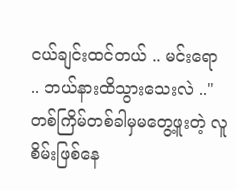ငယ်ချင်းထင်တယ် .. မင်းရော .. ဘယ်နားထိသွားသေးလဲ .."
တစ်ကြိမ်တစ်ခါမှမတွေ့ဖူးတဲ့ လူစိမ်းဖြစ်နေ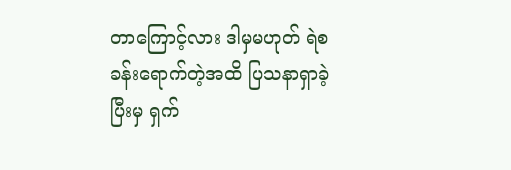တာကြောင့်လား ဒါမှမဟုတ် ရဲစခန်းရောက်တဲ့အထိ ပြသနာရှာခဲ့ပြီးမှ ရှက်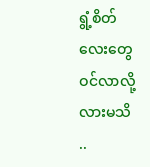ရွံ့စိတ်လေးတွေဝင်လာလို့လားမသိ ..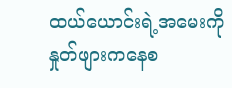ထယ်ယောင်းရဲ့အမေးကို နှုတ်ဖျားကနေစ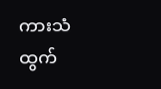ကားသံထွက်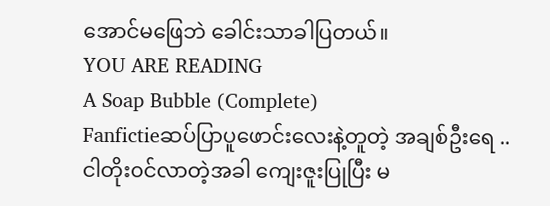အောင်မဖြေဘဲ ခေါင်းသာခါပြတယ်။
YOU ARE READING
A Soap Bubble (Complete)
Fanfictieဆပ်ပြာပူဖောင်းလေးနဲ့တူတဲ့ အချစ်ဦးရေ .. ငါတိုး၀င်လာတဲ့အခါ ကျေးဇူးပြုပြီး မ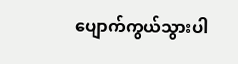ပျောက်ကွယ်သွားပါ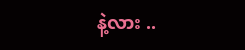နဲ့လား ..